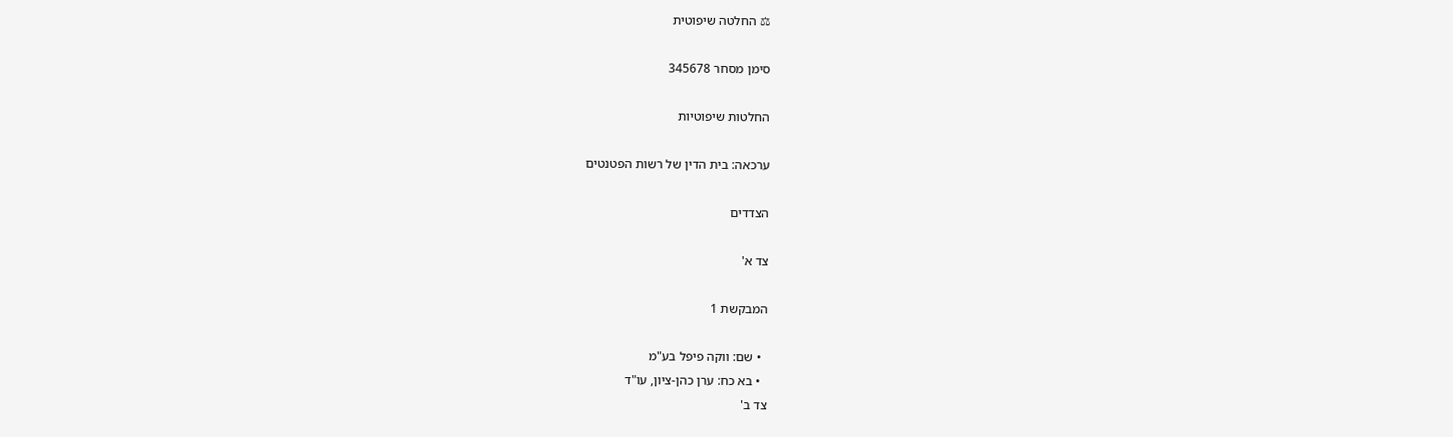⚖ החלטה שיפוטית

סימן מסחר 345678

החלטות שיפוטיות

ערכאה: בית הדין של רשות הפטנטים

הצדדים

צד א'

המבקשת 1

  • שם: ווקה פיפל בע"מ
  • בא כח: ערן כהן-ציון, עו"ד
צד ב'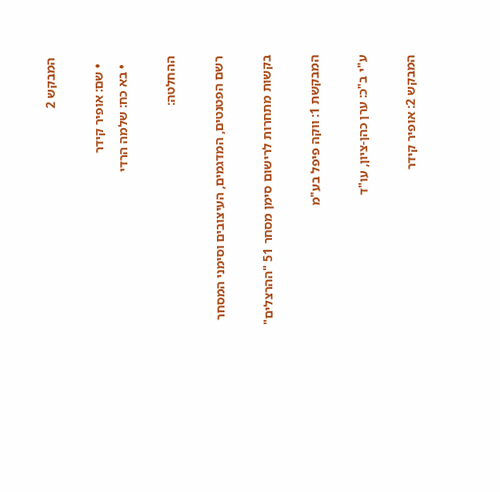המבקש 2

  • שם: אופיר קידר
  • בא כח: שלמה הרדי

ההחלטה:

רשם הפטנטים, המדגמים, העיצובים וסימני המסחר

בקשות מתחרות לרישום סימן מסחר 51 "ההרצלים"

המבקשת 1: ווקה פיפל בע"מ

ע"י ב"כ: ערן כהן-ציון, עו"ד

המבקש 2: אופיר קידר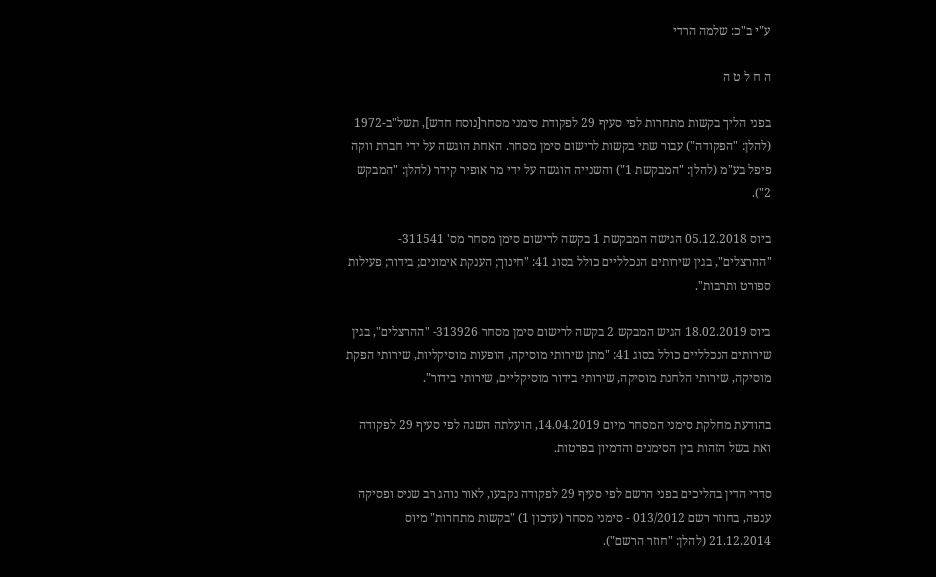ע"י ב"כ: שלמה הרדי

ה ח ל ט ה

בפני הליך בקשות מתחרות לפי סעיף 29 לפקודת סימני מסחר[נוסח חדש], תשל"ב-1972 (להלן: "הפקודה") עבור שתי בקשות לרישום סימן מסחר. האחת הוגשה על ידי חברת ווקה פיפל בע"מ (להלן: "המבקשת 1") והשנייה הוגשה על ידי מר אופיר קידר (להלן: "המבקש 2").

ביוס 05.12.2018 הגישה המבקשת 1 בקשה לרישום סימן מסחר מס' 311541- "ההרצלים", בגין שירותים הנכלליים כולל בסוג 41: "חינוך; הענקת אימונים; בידור; פעילות ספורט ותרבות".

ביוס 18.02.2019 הגיש המבקש 2 בקשה לרישום סימן מסחר 313926- "ההרצלים", בגין שירותים הנכלליים כולל בסוג 41: "מתן שירותי מוסיקה, הופעות מוסיקליות, שירותי הפקת מוסיקה, שירותי הלחנת מוסיקה, שירותי בידור מוסיקליים, שירותי בידור".

בהודעת מחלקת סימני המסחר מיום 14.04.2019, הועלתה השגה לפי סעיף 29 לפקודה ואת בשל הזהות בין הסימנים והדמיון בפרטות.

סדרי הדין בהליכים בפני הרשם לפי סעיף 29 לפקודה נקבעו, לאור נוהג רב שניס ופסיקה ענפה, בחוזר רשם 013/2012 - סימני מסחר (עדכון 1) "בקשות מתחרות" מיוס 21.12.2014 (להלן: "חוזר הרשם").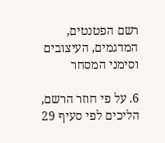רשם הפטנטים, המדגמים, העיצובים וסימני המסחר

6. על פי חוזר הרשם, הליכים לפי סעיף 29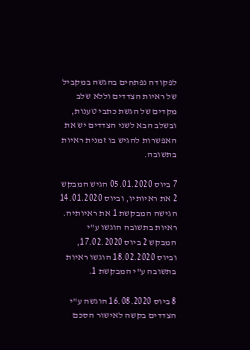לפקודה נפתחים בהגשה במקביל של ראיות הצדדים וללא שלב מקדים של הגשת כתבי טענות, ובשלב הבא לשני הצדדים יש את האפשרות להגיש בו זמנית ראיות בתשובה.

7 ביוס 05.01.2020 הגיש המבקש 2 את ראיותיו, וביוס 14.01.2020 הגישה המבקשת 1 את ראיותיה. ראיות בתשובה הוגשו ע"י המבקש 2 ביוס 17.02.2020, וביוס 18.02.2020 הוגשו ראיות בתשובה ע"י המבקשת 1.

8 ביוס 16.08.2020 הוגשה ע"י הצדדים בקשה לאישור הסכם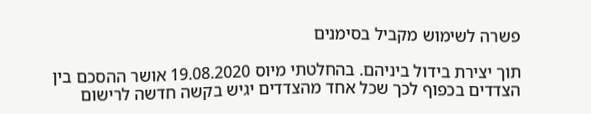פשרה לשימוש מקביל בסימנים

תוך יצירת בידול ביניהם. בהחלטתי מיוס 19.08.2020 אושר ההסכם בין הצדדים בכפוף לכך שכל אחד מהצדדים יגיש בקשה חדשה לרישום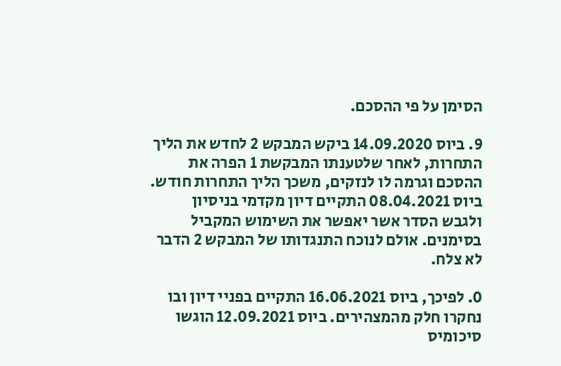הסימן על פי ההסכם.

9. ביוס 14.09.2020 ביקש המבקש 2 לחדש את הליך התחרות, לאחר שלטענתו המבקשת 1 הפרה את ההסכם וגרמה לו לנזקים, משכך הליך התחרות חודש. ביוס 08.04.2021 התקיים דיון מקדמי בניסיון ולגבש הסדר אשר יאפשר את השימוש המקביל בסימנים. אולם לנוכח התנגדותו של המבקש 2 הדבר לא צלח.

0. לפיכך, ביוס 16.06.2021 התקיים בפניי דיון ובו נחקרו חלק מהמצהירים. ביוס 12.09.2021 הוגשו סיכומיס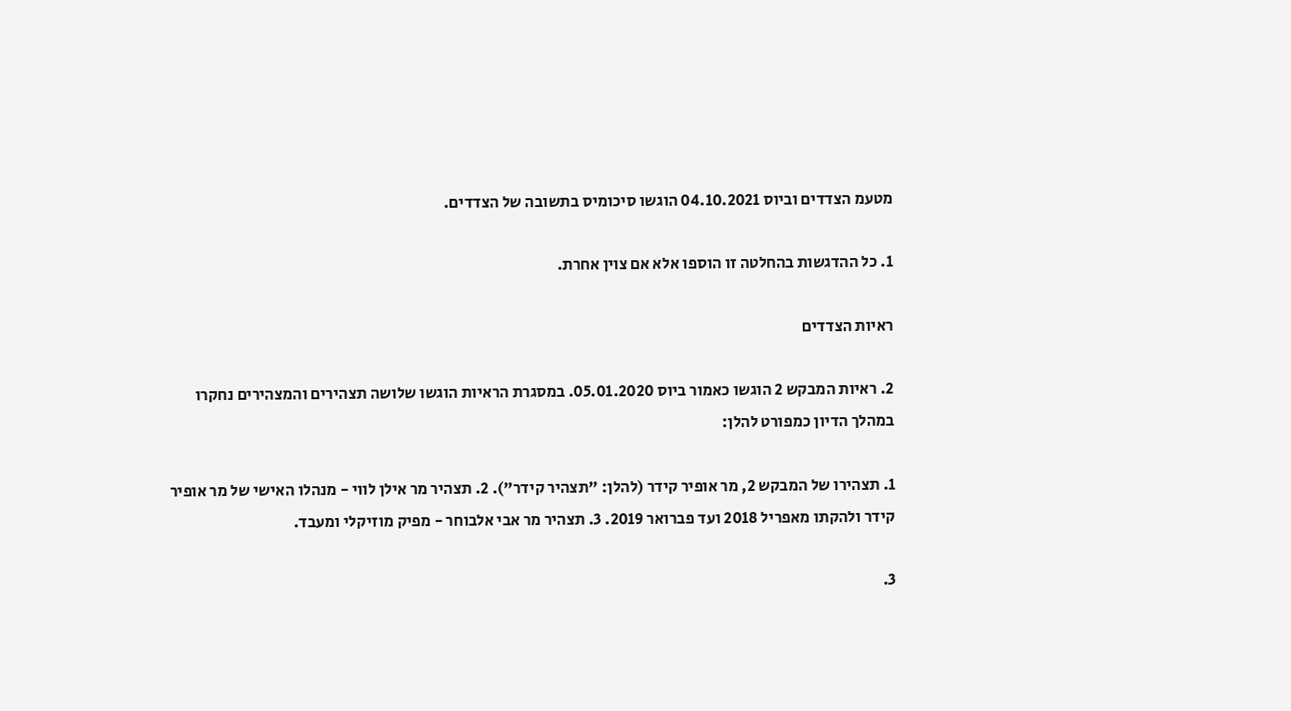מטעמ הצדדים וביוס 04.10.2021 הוגשו סיכומיס בתשובה של הצדדים.

1. כל ההדגשות בהחלטה זו הוספו אלא אם צוין אחרת.

ראיות הצדדים

2. ראיות המבקש 2 הוגשו כאמור ביוס 05.01.2020. במסגרת הראיות הוגשו שלושה תצהירים והמצהירים נחקרו במהלך הדיון כמפורט להלן:

1. תצהירו של המבקש 2, מר אופיר קידר (להלן: "תצהיר קידר"). 2. תצהיר מר אילן לווי - מנהלו האישי של מר אופיר קידר ולהקתו מאפריל 2018 ועד פברואר 2019. 3. תצהיר מר אבי אלבוחר - מפיק מוזיקלי ומעבד.

3.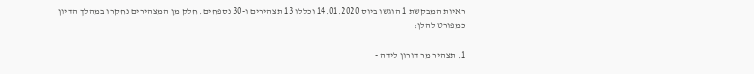ראיות המבקשת 1 הוגשו ביוס 14.01.2020 וכללו 13 תצהירים ו-30 נספחים. חלק מן המצהירים נחקרו במהלך הדיון כמפורט להלן:

1. תצהיר מר דורון לידה -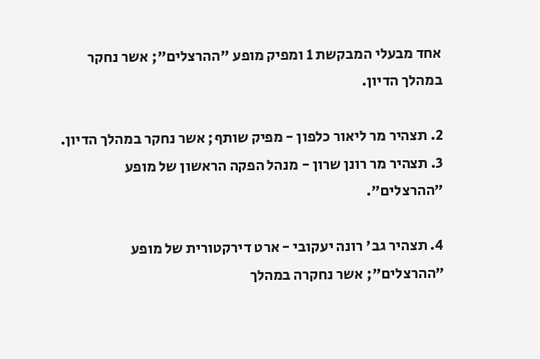אחד מבעלי המבקשת 1 ומפיק מופע "ההרצלים"; אשר נחקר במהלך הדיון.

2. תצהיר מר ליאור כלפון - מפיק שותף; אשר נחקר במהלך הדיון. 3. תצהיר מר רונן שרון - מנהל הפקה הראשון של מופע "ההרצלים".

4. תצהיר גב' רונה יעקובי - ארט דירקטורית של מופע "ההרצלים"; אשר נחקרה במהלך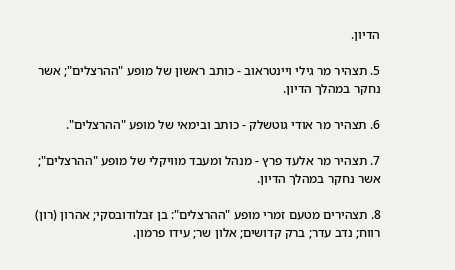הדיון.

5. תצהיר מר גילי ויינטראוב - כותב ראשון של מופע "ההרצלים"; אשר נחקר במהלך הדיון.

6. תצהיר מר אודי גוטשלק - כותב ובימאי של מופע "ההרצלים".

7. תצהיר מר אלעד פרץ - מנהל ומעבד מוויקלי של מופע "ההרצלים"; אשר נחקר במהלך הדיון.

8. תצהירים מטעם זמרי מופע "ההרצלים": בן זּבלודובסקי; אהרון (רון) רווח; נדב עדר; ברק קדושים; אלון שר; עידו פרמון.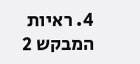4. ראיות המבקש 2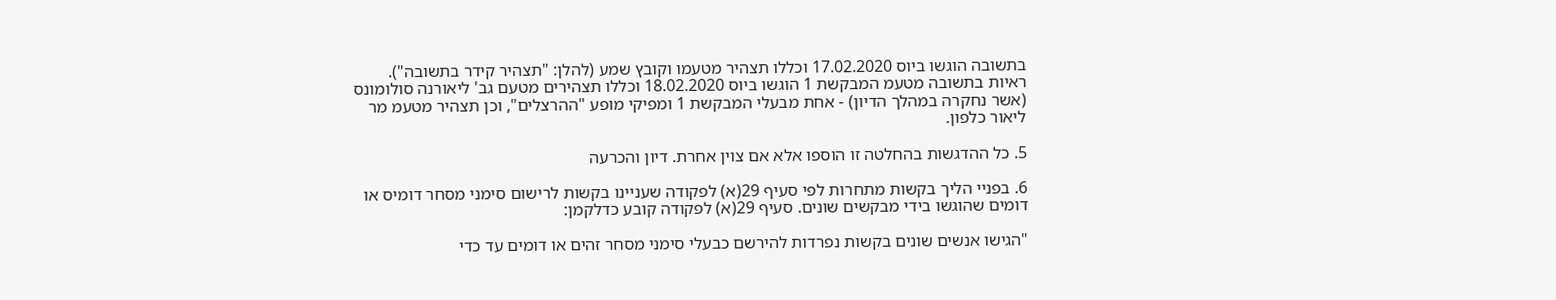בתשובה הוגשו ביוס 17.02.2020 וכללו תצהיר מטעמו וקובץ שמע (להלן: "תצהיר קידר בתשובה"). ראיות בתשובה מטעמ המבקשת 1 הוגשו ביוס 18.02.2020 וכללו תצהירים מטעם גב' ליאורנה סולומונס (אשר נחקרה במהלך הדיון) - אחת מבעלי המבקשת 1 ומפיקי מופע "ההרצלים", וכן תצהיר מטעמ מר ליאור כלפון.

5. כל ההדגשות בהחלטה זו הוספו אלא אם צוין אחרת. דיון והכרעה

6. בפניי הליך בקשות מתחרות לפי סעיף 29(א) לפקודה שעניינו בקשות לרישום סימני מסחר דומיס או דומים שהוגשו בידי מבקשים שונים. סעיף 29(א) לפקודה קובע כדלקמן:

"הגישו אנשים שונים בקשות נפרדות להירשם כבעלי סימני מסחר זהים או דומים עד כדי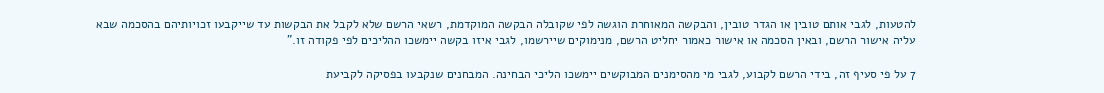להטעות, לגבי אותם טובין או הגדר טובין, והבקשה המאוחרת הוגשה לפי שקובלה הבקשה המוקדמת, רשאי הרשם שלא לקבל את הבקשות עד שייקבעו זכויותיהם בהסכמה שבא עליה אישור הרשם, ובאין הסכמה או אישור כאמור יחליט הרשם, מנימוקים שיירשמו, לגבי איזו בקשה יימשכו ההליכים לפי פקודה זו."

7 על פי סעיף זה, בידי הרשם לקבוע, לגבי מי מהסימנים המבוקשים יימשכו הליכי הבחינה. המבחנים שנקבעו בפסיקה לקביעת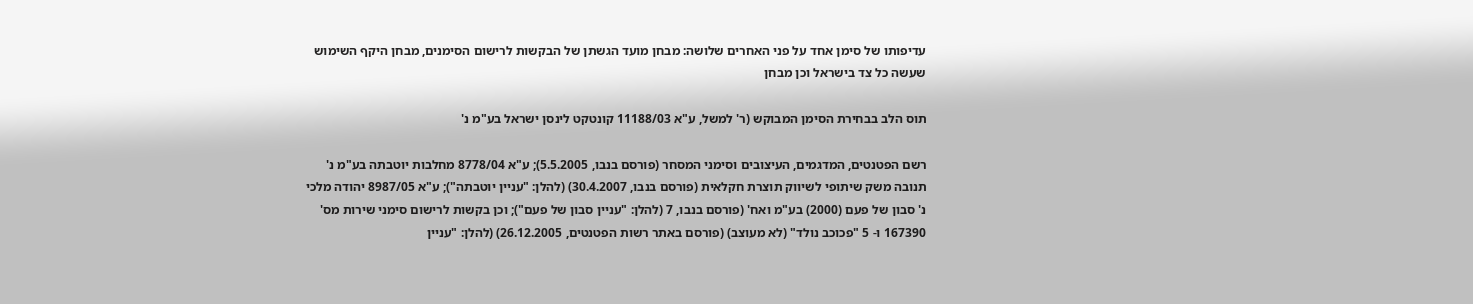עדיפותו של סימן אחד על פני האחרים שלושה: מבחן מועד הגשתן של הבקשות לרישום הסימנים, מבחן היקף השימוש שעשה כל צד בישראל וכן מבחן

תוס הלב בבחירת הסימן המבוקש (ר' למשל, ע"א 11188/03 קונטקט לינסן ישראל בע"מ נ'

רשם הפטנטים, המדגמים, העיצובים וסימני המסחר (פורסם בנבו, 5.5.2005); ע"א 8778/04 מחלבות יוטבתה בע"מ נ' תנובה משק שיתופי לשיווק תוצרת חקלאית (פורסם בנבו, 30.4.2007) (להלן: "עניין יוטבתה"); ע"א 8987/05 יהודה מלכי נ' סבון של פעם (2000) בע"מ ואח' (פורסם בנבו, 7 (להלן: "עניין סבון של פעם"); וכן בקשות לרישום סימני שירות מס' 167390 ו- 5 "פכוכב נולד" (לא מעוצב) (פורסם באתר רשות הפטנטים, 26.12.2005) (להלן: "עניין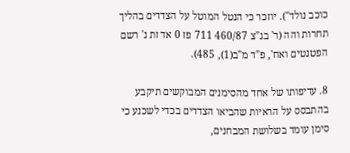כוכב נולד"). יוזכר כי הנטל המוטל על הצדדים בהליך תחרות והה (ר' בג"צ 460/87 711 פז 0 אד זת נ' רשם הפטנטים ואח', פ"ד מ"ב(1), 485).

8. עדיפותו של אחד מהסימנים המבוקשים תיקבע בהתבסס על הראיות שהביאו הצדדים בכדי לשכנע כי סימן עומד בשלושת המבחנים,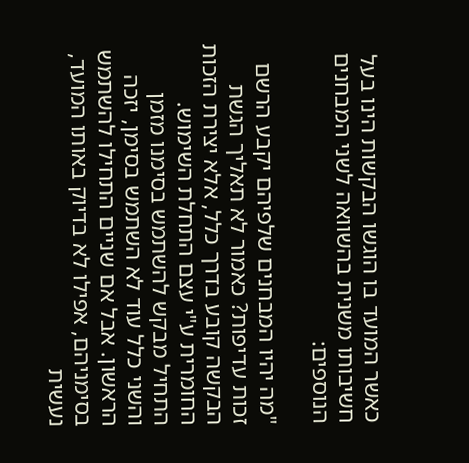כאשר המועד בו הוגשו הבקשות הינו בעל חשיבותו משנית בהשוואה לשני המבחנים הנוספים:

"מה יהיו המבחנים שלפיהם יקבע הרשם זכות עדיפות? כאמור לא תאליך הגשת הבקשה קובע בדרך כלל, אלא יצירת הזכות החומרית ע"י עצם התחלת השימוש. התחיל מבקש להשתמש בסימנו מזמן והשני כלל עוד לא השתמש בסימן, יזכה הראשון. אבל אם שניים התחילו להשתמש בסימניהם, אפילו לא בדיוק באותו המועד, נעשית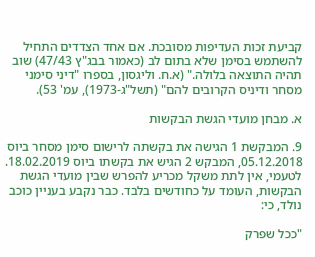קביעת זכות העדיפות מסובכת. אם אחד הצדדים התחיל להשתמש בסימן שלא בתום לב (כאמור בבג"ץ 47/43) שוב תהיה התוצאה בלולה." (א.ח. וליגסון, בספרו "דיני סימני מסחר ודיניס הקרובים להם" (תשל"ג-1973), עמ' 53).

א. מבחן מועדי הגשת הבקשות

9. המבקשת 1 הגישה את בקשתה לרישום סימן מסחר ביוס 05.12.2018, המבקש 2 הגיש את בקשתו ביוס 18.02.2019. לטעמי, אין לתת משקל מכריע להפרש שבין מועדי הגשת הבקשות, העומד על כחודשים בלבד. כבר נקבע בעניין כוכב נולד, כי:

"ככל שפרק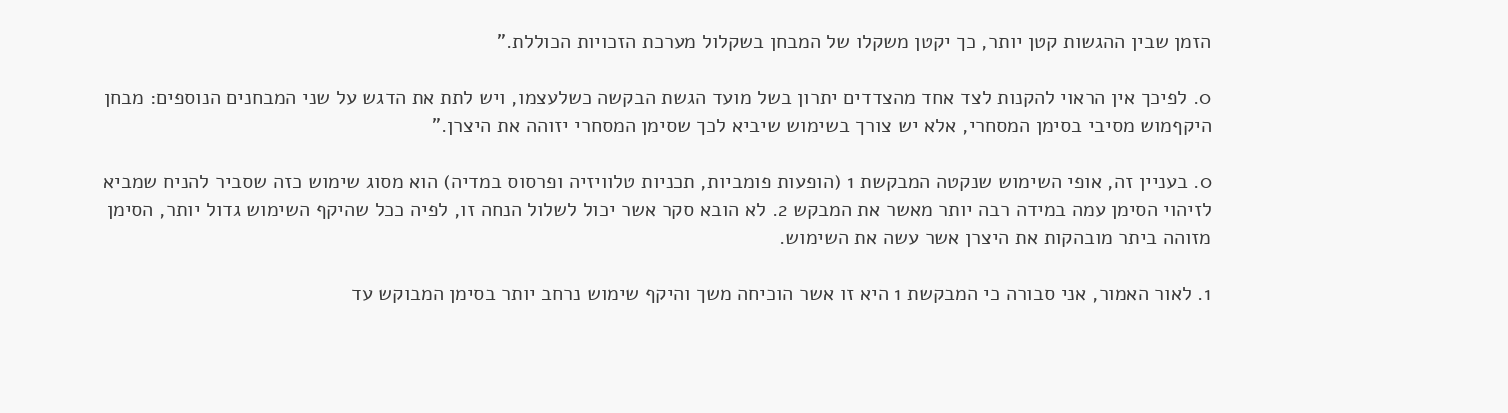הזמן שבין ההגשות קטן יותר, כך יקטן משקלו של המבחן בשקלול מערכת הזכויות הכוללת."

0. לפיכך אין הראוי להקנות לצד אחד מהצדדים יתרון בשל מועד הגשת הבקשה כשלעצמו, ויש לתת את הדגש על שני המבחנים הנוספים: מבחן היקףמוש מסיבי בסימן המסחרי, אלא יש צורך בשימוש שיביא לכך שסימן המסחרי יזוהה את היצרן."

0. בעניין זה, אופי השימוש שנקטה המבקשת 1 (הופעות פומביות, תכניות טלוויזיה ופרסוס במדיה) הוא מסוג שימוש כזה שסביר להניח שמביא לזיהוי הסימן עמה במידה רבה יותר מאשר את המבקש 2. לא הובא סקר אשר יכול לשלול הנחה זו, לפיה ככל שהיקף השימוש גדול יותר, הסימן מזוהה ביתר מובהקות את היצרן אשר עשה את השימוש.

1. לאור האמור, אני סבורה כי המבקשת 1 היא זו אשר הוכיחה משך והיקף שימוש נרחב יותר בסימן המבוקש עד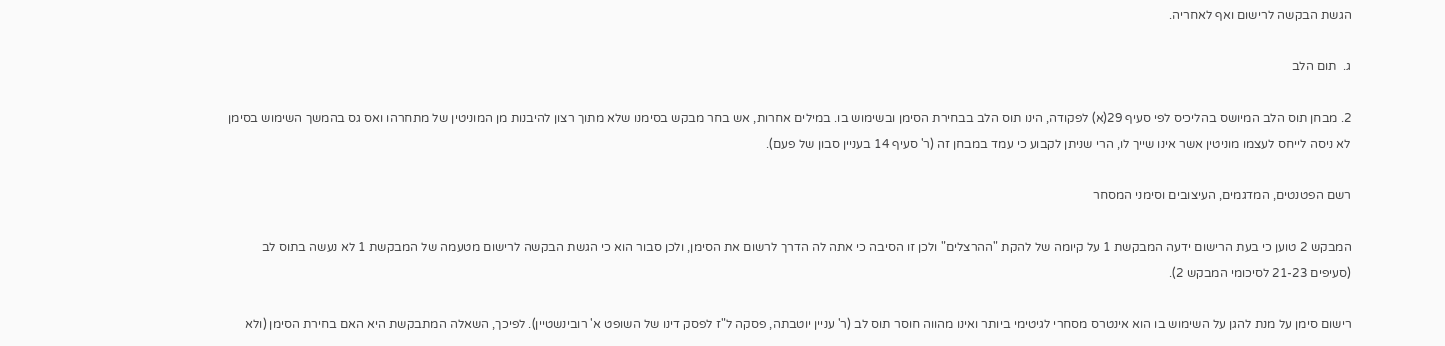הגשת הבקשה לרישום ואף לאחריה.

ג.  תום הלב

2. מבחן תוס הלב המיושס בהליכיס לפי סעיף 29(א) לפקודה, הינו תוס הלב בבחירת הסימן ובשימוש בו. במילים אחרות, אש בחר מבקש בסימנו שלא מתוך רצון להיבנות מן המוניטין של מתחרהו ואס גס בהמשך השימוש בסימן לא ניסה לייחס לעצמו מוניטין אשר אינו שייך לו, הרי שניתן לקבוע כי עמד במבחן זה (ר' סעיף 14 בעניין סבון של פעם).

רשם הפטנטים, המדגמים, העיצובים וסימני המסחר

המבקש 2 טוען כי בעת הרישום ידעה המבקשת 1 על קיומה של להקת "ההרצלים" ולכן זו הסיבה כי אתה לה הדרך לרשום את הסימן, ולכן סבור הוא כי הגשת הבקשה לרישום מטעמה של המבקשת 1 לא נעשה בתוס לב (סעיפים 21-23 לסיכומי המבקש 2).

רישום סימן על מנת להגן על השימוש בו הוא אינטרס מסחרי לגיטימי ביותר ואינו מהווה חוסר תוס לב (ר' עניין יוטבתה, פסקה ל"ז לפסק דינו של השופט א' רובינשטיין). לפיכך, השאלה המתבקשת היא האם בחירת הסימן (ולא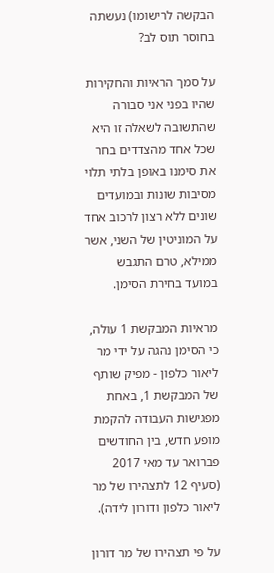הבקשה לרישומו) נעשתה בחוסר תוס לב?

על סמך הראיות והחקירות שהיו בפני אני סבורה שהתשובה לשאלה זו היא שכל אחד מהצדדים בחר את סימנו באופן בלתי תלוי מסיבות שונות ובמועדים שונים ללא רצון לרכוב אחד על המוניטין של השני, אשר ממילא, טרם התגבש במועד בחירת הסימן.

מראיות המבקשת 1 עולה, כי הסימן נהגה על ידי מר ליאור כלפון - מפיק שותף של המבקשת 1, באחת מפגישות העבודה להקמת מופע חדש, בין החודשים פברואר עד מאי 2017 (סעיף 12 לתצהירו של מר ליאור כלפון ודורון לידה).

על פי תצהירו של מר דורון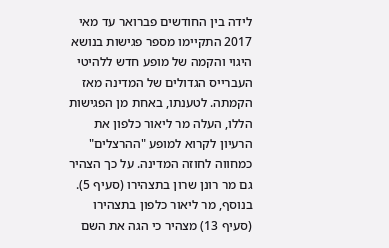לידה בין החודשים פברואר עד מאי 2017 התקיימו מספר פגישות בנושא היגוי והקמה של מופע חדש ללהיטי העברייס הגדולים של המדינה מאז הקמתה. לטענתו, באחת מן הפגישות הללו, העלה מר ליאור כלפון את הרעיון לקרוא למופע "ההרצלים" כמחווה לחוזה המדינה. על כך הצהיר גם מר רונן שרון בתצהירו (סעיף 5). בנוסף, מר ליאור כלפון בתצהירו (סעיף 13) מצהיר כי הגה את השם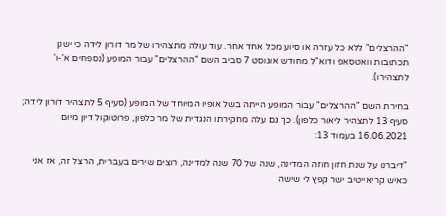"ההרצלים" ללא כל עזרה או סיוע מכל אחד אחר. עוד עולה מתצהירו של מר דורון לידה כי ישנן תכתובות וואטסאפ ודוא"ל מחודש אוגוסט 7 סביב השם "ההרצלים" עבור המופע (נספחים א'-ו' לתצהירו).

בחירת השם "ההרצלים" עבור המופע הייתה בשל אופיו המיוחד של המופע (סעיף 5 לתצהיר דורון לידה; סעיף 13 לתצהיר ליאור כלפון). כך גם עלה מחקירתו הנגדית של מר כלפון, פרוטוקול דיון מיום 16.06.2021 בעמוד 13:

"דיברנו על שנת חזון חוזה המדינה, שנה של 70 שנה למדינה, רוצים שירים בעברית, הרצל זה, אז אני כאיש קריאייטיב ישר קפץ לי שישה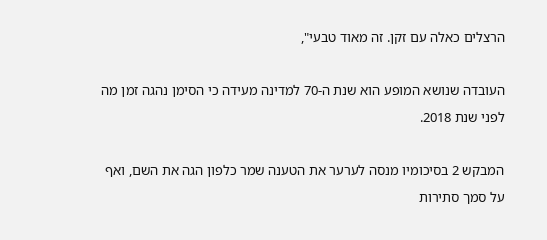הרצלים כאלה עם זקן. זה מאוד טבעי",

העובדה שנושא המופע הוא שנת ה-70 למדינה מעידה כי הסימן נהגה זמן מה לפני שנת 2018.

המבקש 2 בסיכומיו מנסה לערער את הטענה שמר כלפון הגה את השם, ואף על סמך סתירות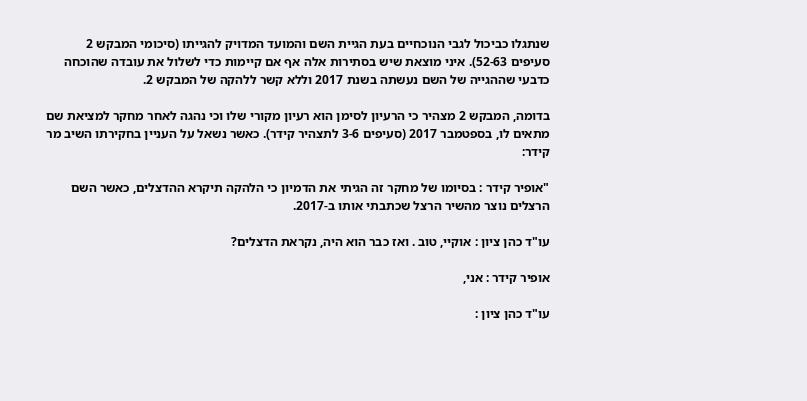שנתגלו כביכול לגבי הנוכחיים בעת הגיית השם והמועד המדויק להגייתו (סיכומי המבקש 2 סעיפים 52-63). איני מוצאת שיש בסתירות אלה אף אם קיימות כדי לשלול את עובדה שהוכחה כדבעי שההגייה של השם נעשתה בשנת 2017 וללא קשר ללהקה של המבקש 2.

בדומה, המבקש 2 מצהיר כי הרעיון לסימן הוא רעיון מקורי שלו וכי נהגה לאחר מחקר למציאת שם מתאים לו, בספטמבר 2017 (סעיפים 3-6 לתצהיר קידר). כאשר נשאל על העניין בחקירתו השיב מר קידר:

"אופיר קידר : בסיומו של מחקר זה הגיתי את הדמיון כי הלהקה תיקרא ההדצלים, כאשר השם הרצלים נוצר מהשיר הרצל שכתבתי אותו ב-2017.

עו"ד כהן ציון : אוקיי, טוב . ואז כבר הוא היה, נקראת הדצלים?

אופיר קידר : אני,

עו"ד כהן ציון :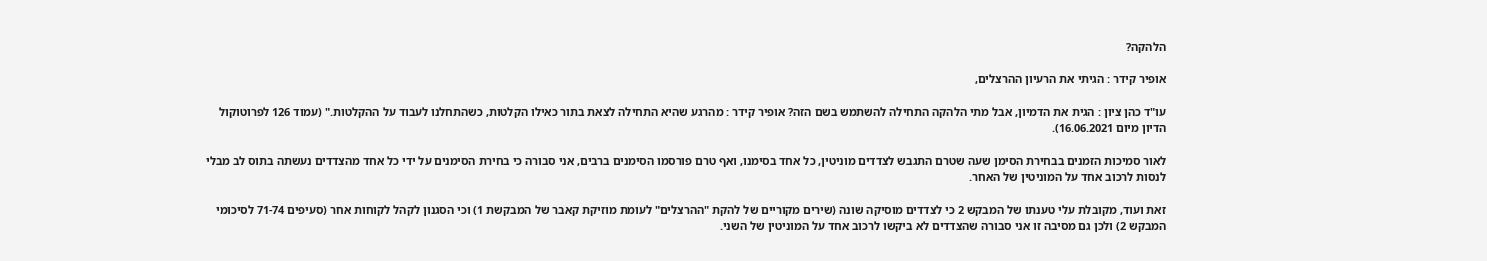הלהקה?

אופיר קידר : הגיתי את הרעיון ההרצלים,

עו"ד כהן ציון : הגית את הדמיון, אבל מתי הלהקה התחילה להשתמש בשם הזה? אופיר קידר : מהרגע שהיא התחילה לצאת בתור כאילו הקלטות, כשהתחלנו לעבוד על ההקלטות." (עמוד 126 לפרוטוקול הדיון מיום 16.06.2021).

לאור סמיכות הזמנים בבחירת הסימן שעה שטרם התגבש לצדדים מוניטין, כל אחד בסימנו, ואף טרם פורסמו הסימנים ברבים, אני סבורה כי בחירת הסימנים על ידי כל אחד מהצדדים נעשתה בתוס לב מבלי לנסות לרכוב אחד על המוניטין של האחר.

זאת ועוד, מקובלת עלי טענתו של המבקש 2 כי לצדדים מוסיקה שונה (שירים מקוריים של להקת "ההרצלים" לעומת מוזיקת קאבר של המבקשת 1) וכי הסגנון לקהל לקוחות אחר (סעיפים 71-74 לסיכומי המבקש 2) ולכן גם מסיבה זו אני סבורה שהצדדים לא ביקשו לרכוב אחד על המוניטין של השני.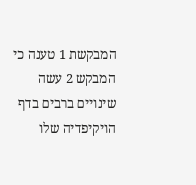המבקשת 1 טענה כי המבקש 2 עשה שינויים ברבים בדף הויקיפדיה שלו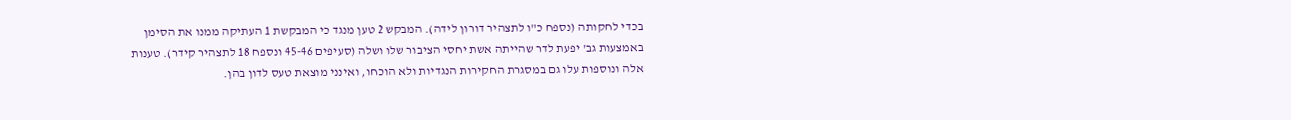בכדי לחקותה (נספח כ"ו לתצהיר דורון לידה). המבקש 2 טען מנגד כי המבקשת 1 העתיקה ממנו את הסימן באמצעות גב' יפעת לדר שהייתה אשת יחסי הציבור שלו ושלה (סעיפים 45-46 ונספח 18 לתצהיר קידר). טענות אלה ונוספות עלו גם במסגרת החקירות הנגדיות ולא הוכחו, ואינני מוצאת טעס לדון בהן.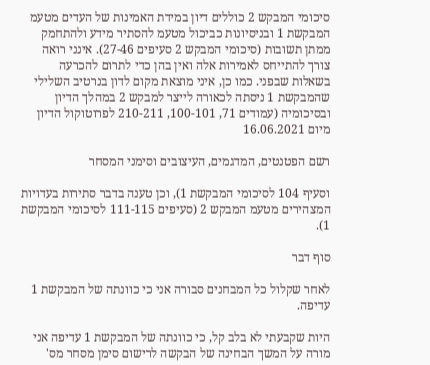סיכומי המבקש 2 כוללים דיון במידת האמינות של העדים מטעמ המבקשת 1 ובניסיונות כביכול מטעמ להסתיר מידע ולהתחמק ממתן תשובות (סיכומי המבקש 2 סעיפים 27-46). אינני רואה צורך להתייחס לאמירות אלה ואין בהן כדי לתרום להכרעה בשאלות שבפני. כמו כן, איני מוצאת מקום לדון בנרטיב השלילי שהמבקשת 1 ניסתה לכאורה לייצר למבקש 2 במהלך הדיון ובסיכומיה (עמודים 71, 100-101, 210-211 לפרוטוקול הדיון מיום 16.06.2021

רשם הפטנטים, המדגמים, העיצובים וסימני המסחר

וסעיף 104 לסיכומי המבקשת 1), וכן טענה בדבר סתירות בעדויות המצהירים מטעמ המבקש 2 (סעיפים 111-115 לסיכומי המבקשת 1).

סוף דבר

לאחר שקלול כל המבחנים סבורה אני כי כוונתה של המבקשת 1 עדיפה.

היות שקבעתי לא בלב קל, כי כוונתה של המבקשת 1 עדיפה אני מורה על המשך הבחינה של הבקשה לרישום סימן מסחר מס'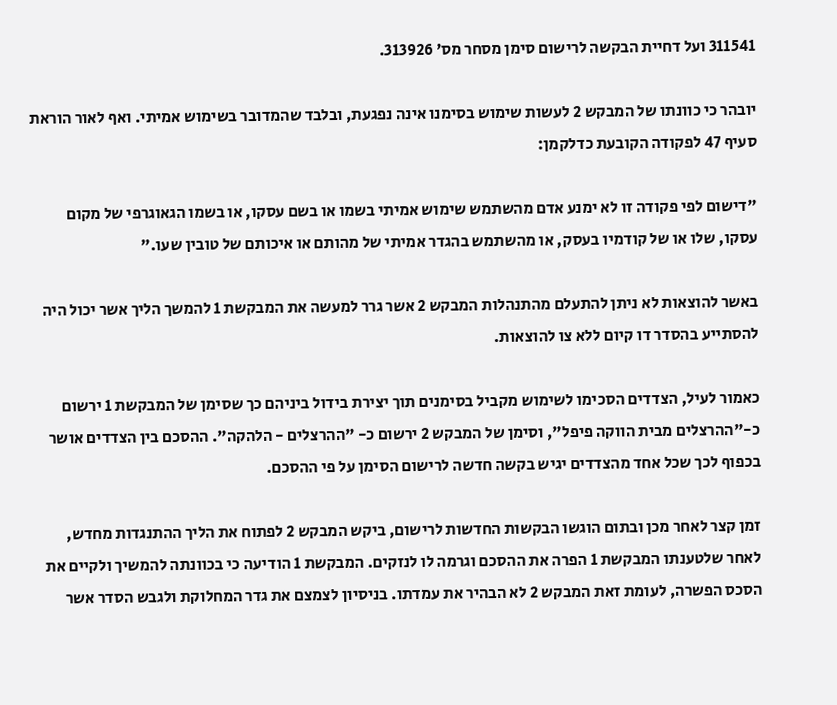311541 ועל דחיית הבקשה לרישום סימן מסחר מס' 313926.

יובהר כי כוונתו של המבקש 2 לעשות שימוש בסימנו אינה נפגעת, ובלבד שהמדובר בשימוש אמיתי. ואף לאור הוראת סעיף 47 לפקודה הקובעת כדלקמן:

"דישום לפי פקודה זו לא ימנע אדם מהשתמש שימוש אמיתי בשמו או בשם עסקו, או בשמו הגאוגרפי של מקום עסקו, שלו או של קודמיו בעסק, או מהשתמש בהגדר אמיתי של מהותם או איכותם של טובין שעו."

באשר להוצאות לא ניתן להתעלם מהתנהלות המבקש 2 אשר גרר למעשה את המבקשת 1 להמשך הליך אשר יכול היה להסתייע בהסדר דו קיום ללא צו להוצאות.

כאמור לעיל, הצדדים הסכימו לשימוש מקביל בסימנים תוך יצירת בידול ביניהם כך שסימן של המבקשת 1 ירשום כ-"ההרצלים מבית הווקה פיפל", וסימן של המבקש 2 ירשום כ- "ההרצלים - הלהקה". ההסכם בין הצדדים אושר בכפוף לכך שכל אחד מהצדדים יגיש בקשה חדשה לרישום הסימן על פי ההסכם.

זמן קצר לאחר מכן ובתום הוגשו הבקשות החדשות לרישום, ביקש המבקש 2 לפתוח את הליך ההתנגדות מחדש, לאחר שלטענתו המבקשת 1 הפרה את ההסכם וגרמה לו לנזקים. המבקשת 1 הודיעה כי בכוונתה להמשיך ולקיים את הסכס הפשרה, לעומת זאת המבקש 2 לא הבהיר את עמדתו. בניסיון לצמצם את גדר המחלוקת ולגבש הסדר אשר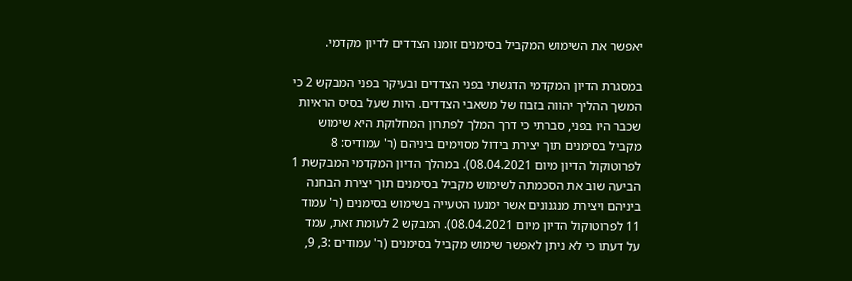יאפשר את השימוש המקביל בסימנים זומנו הצדדים לדיון מקדמי.

במסגרת הדיון המקדמי הדגשתי בפני הצדדים ובעיקר בפני המבקש 2 כי המשך ההליך יהווה בזבוז של משאבי הצדדים. היות שעל בסיס הראיות שכבר היו בפני, סברתי כי דרך המלך לפתרון המחלוקת היא שימוש מקביל בסימנים תוך יצירת בידול מסוימים ביניהם (ר' עמודיס: 8 לפרוטוקול הדיון מיום 08.04.2021). במהלך הדיון המקדמי המבקשת 1 הביעה שוב את הסכמתה לשימוש מקביל בסימנים תוך יצירת הבחנה ביניהם ויצירת מנגנונים אשר ימנעו הטעייה בשימוש בסימנים (ר' עמוד 11 לפרוטוקול הדיון מיום 08.04.2021). המבקש 2 לעומת זאת, עמד על דעתו כי לא ניתן לאפשר שימוש מקביל בסימנים (ר' עמודים :3, 9,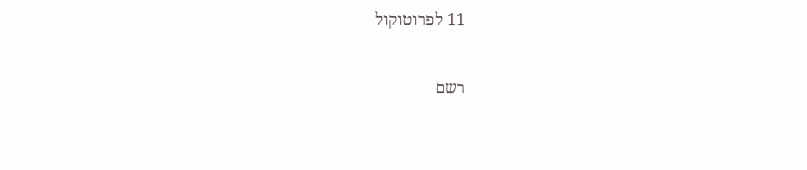11 לפרוטוקול

רשם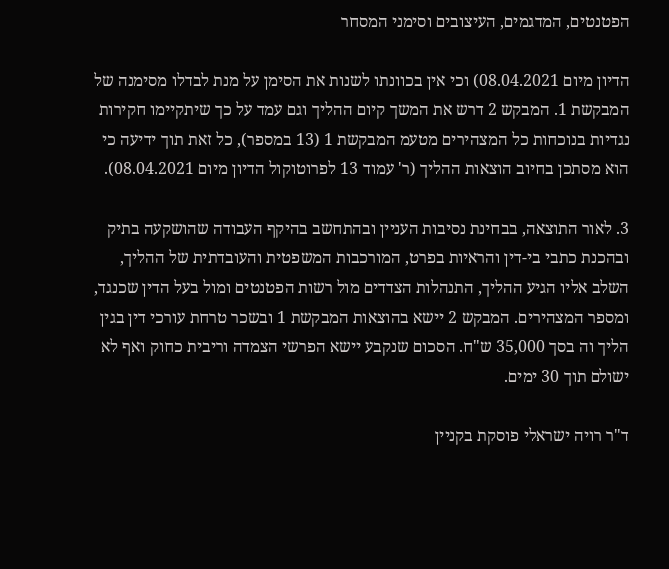הפטנטים, המדגמים, העיצובים וסימני המסחר

הדיון מיום 08.04.2021) וכי אין בכוונתו לשנות את הסימן על מנת לבדלו מסימנה של המבקשת 1. המבקש 2 דרש את המשך קיום ההליך וגם עמד על כך שיתקיימו חקירות נגדיות בנוכחות כל המצהירים מטעמ המבקשת 1 (13 במספר), כל זאת תוך ידיעה כי הוא מסתכן בחיוב הוצאות ההליך (ר' עמוד 13 לפרוטוקול הדיון מיום 08.04.2021).

3. לאור התוצאה, בבחינת נסיבות העניין ובהתחשב בהיקף העבודה שהושקעה בתיק ובהכנת כתבי בי-דין והראיות בפרט, המורכבות המשפטית והעובדתית של ההליך, השלב אליו הגיע ההליך, התנהלות הצדדים מול רשות הפטנטים ומול בעל הדין שכנגד, ומספר המצהירים. המבקש 2 יישא בהוצאות המבקשת 1 ובשכר טרחת עורכי דין בגין הליך וה בסך 35,000 ש"ח. הסכום שנקבע יישא הפרשי הצמדה וריבית כחוק ואף לא ישולם תוך 30 ימים.

ד"ר רויה ישראלי פוסקת בקניין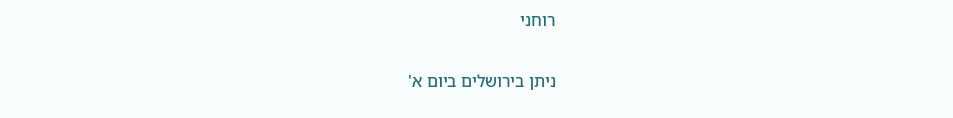רוחני

ניתן בירושלים ביום א'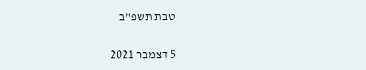טבת תשפ"ב

5 דצמבר 2021